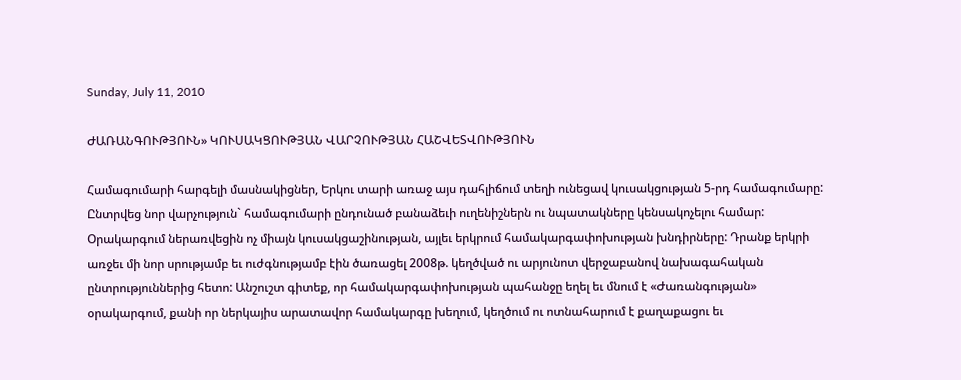Sunday, July 11, 2010

ԺԱՌԱՆԳՈՒԹՅՈՒՆ» ԿՈՒՍԱԿՑՈՒԹՅԱՆ ՎԱՐՉՈՒԹՅԱՆ ՀԱՇՎԵՏՎՈՒԹՅՈՒՆ

Համագումարի հարգելի մասնակիցներ, Երկու տարի առաջ այս դահլիճում տեղի ունեցավ կուսակցության 5-րդ համագումարը: Ընտրվեց նոր վարչություն` համագումարի ընդունած բանաձեւի ուղենիշներն ու նպատակները կենսակոչելու համար: Օրակարգում ներառվեցին ոչ միայն կուսակցաշինության, այլեւ երկրում համակարգափոխության խնդիրները: Դրանք երկրի առջեւ մի նոր սրությամբ եւ ուժգնությամբ էին ծառացել 2008թ. կեղծված ու արյունոտ վերջաբանով նախագահական ընտրություններից հետո: Անշուշտ գիտեք, որ համակարգափոխության պահանջը եղել եւ մնում է «Ժառանգության» օրակարգում, քանի որ ներկայիս արատավոր համակարգը խեղում, կեղծում ու ոտնահարում է քաղաքացու եւ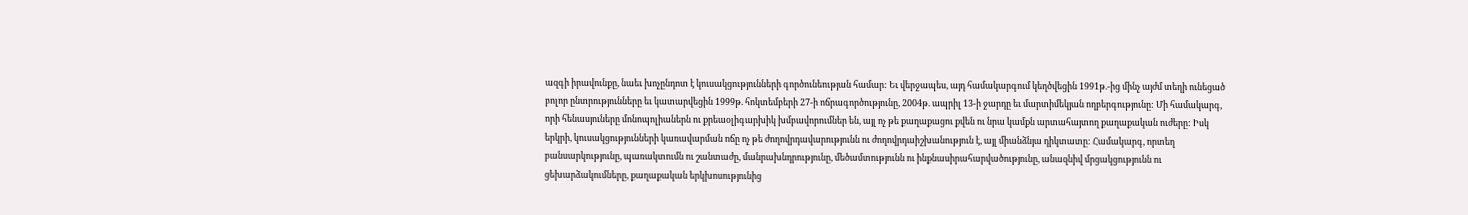ազգի իրավունքը, նաեւ խոչընդոտ է կուսակցությունների գործունեության համար: Եւ վերջապես, այդ համակարգում կեղծվեցին 1991թ.-ից մինչ այժմ տեղի ունեցած բոլոր ընտրությունները եւ կատարվեցին 1999թ. հոկտեմբերի 27-ի ոճրագործությունը, 2004թ. ապրիլ 13-ի ջարդը եւ մարտիմեկյան ողբերգությունը: Մի համակարգ, որի հենասյուները մոնոպոլիաներն ու քրեաօլիգարխիկ խմբավորումներ են, այլ ոչ թե քաղաքացու քվեն ու նրա կամքն արտահայտող քաղաքական ուժերը: Իսկ երկրի, կուսակցությունների կառավարման ոճը ոչ թե ժողովրդավարությունն ու ժողովրդաիշխանություն է, այլ միանձնյա դիկտատը: Համակարգ, որտեղ բանսարկությունը, պառակտումն ու շանտաժը, մանրախնդրությունը, մեծամտությունն ու ինքնասիրահարվածությունը, անազնիվ մրցակցությունն ու ցեխարձակումները, քաղաքական երկխոսությունից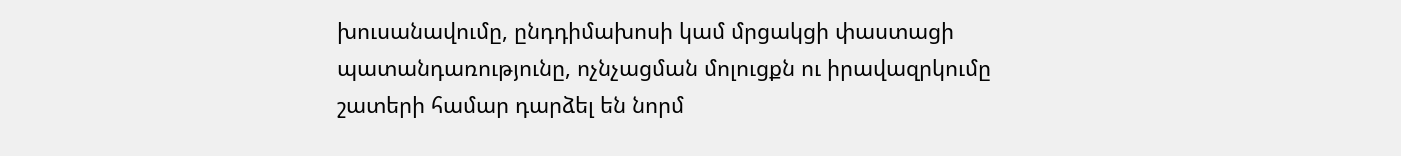խուսանավումը, ընդդիմախոսի կամ մրցակցի փաստացի պատանդառությունը, ոչնչացման մոլուցքն ու իրավազրկումը շատերի համար դարձել են նորմ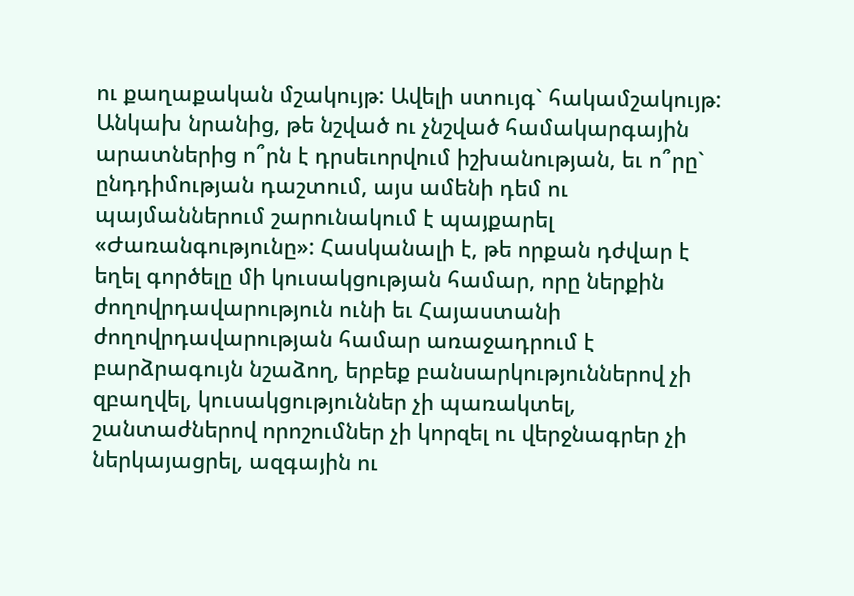ու քաղաքական մշակույթ: Ավելի ստույգ` հակամշակույթ: Անկախ նրանից, թե նշված ու չնշված համակարգային արատներից ո՞րն է դրսեւորվում իշխանության, եւ ո՞րը` ընդդիմության դաշտում, այս ամենի դեմ ու պայմաններում շարունակում է պայքարել «Ժառանգությունը»: Հասկանալի է, թե որքան դժվար է եղել գործելը մի կուսակցության համար, որը ներքին ժողովրդավարություն ունի եւ Հայաստանի ժողովրդավարության համար առաջադրում է բարձրագույն նշաձող, երբեք բանսարկություններով չի զբաղվել, կուսակցություններ չի պառակտել, շանտաժներով որոշումներ չի կորզել ու վերջնագրեր չի ներկայացրել, ազգային ու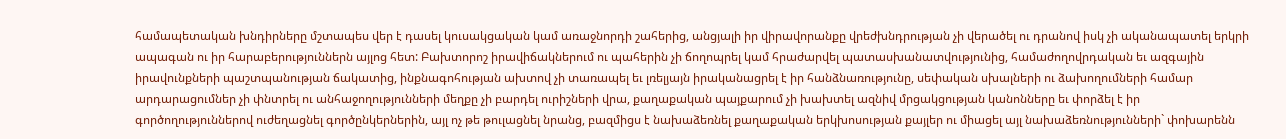համապետական խնդիրները մշտապես վեր է դասել կուսակցական կամ առաջնորդի շահերից, անցյալի իր վիրավորանքը վրեժխնդրության չի վերածել ու դրանով իսկ չի ականապատել երկրի ապագան ու իր հարաբերություններն այլոց հետ: Բախտորոշ իրավիճակներում ու պահերին չի ճողոպրել կամ հրաժարվել պատասխանատվությունից, համաժողովրդական եւ ազգային իրավունքների պաշտպանության ճակատից, ինքնագոհության ախտով չի տառապել եւ լռելյայն իրականացրել է իր հանձնառությունը, սեփական սխալների ու ձախողումների համար արդարացումներ չի փնտրել ու անհաջողությունների մեղքը չի բարդել ուրիշների վրա, քաղաքական պայքարում չի խախտել ազնիվ մրցակցության կանոնները եւ փորձել է իր գործողություններով ուժեղացնել գործընկերներին, այլ ոչ թե թուլացնել նրանց, բազմիցս է նախաձեռնել քաղաքական երկխոսության քայլեր ու միացել այլ նախաձեռնությունների` փոխարենն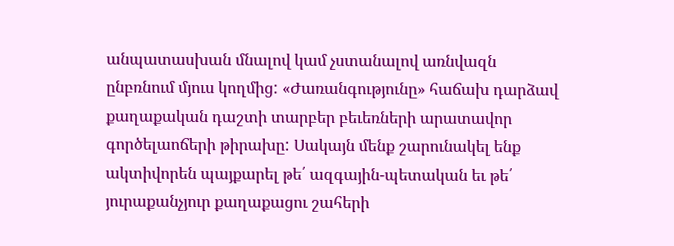անպատասխան մնալով կամ չստանալով առնվազն ընբռնում մյուս կողմից: «Ժառանգությունը» հաճախ դարձավ քաղաքական դաշտի տարբեր բեւեռների արատավոր գործելաոճերի թիրախը: Սակայն մենք շարունակել ենք ակտիվորեն պայքարել թե՛ ազգային-պետական եւ թե՛ յուրաքանչյուր քաղաքացու շահերի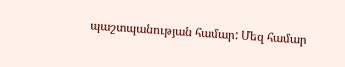պաշտպանության համար: Մեզ համար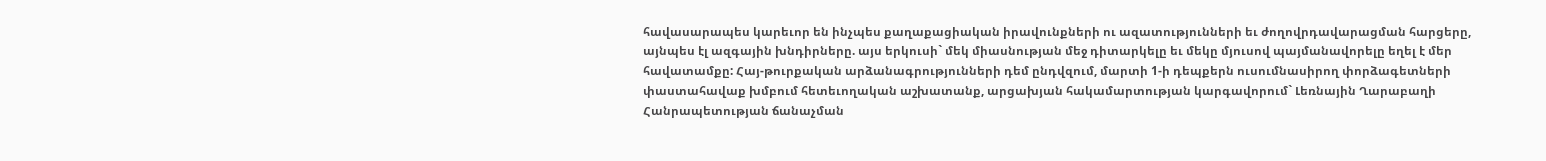հավասարապես կարեւոր են ինչպես քաղաքացիական իրավունքների ու ազատությունների եւ ժողովրդավարացման հարցերը, այնպես էլ ազգային խնդիրները. այս երկուսի` մեկ միասնության մեջ դիտարկելը եւ մեկը մյուսով պայմանավորելը եղել է մեր հավատամքը: Հայ-թուրքական արձանագրությունների դեմ ընդվզում, մարտի 1-ի դեպքերն ուսումնասիրող փորձագետների փաստահավաք խմբում հետեւողական աշխատանք, արցախյան հակամարտության կարգավորում` Լեռնային Ղարաբաղի Հանրապետության ճանաչման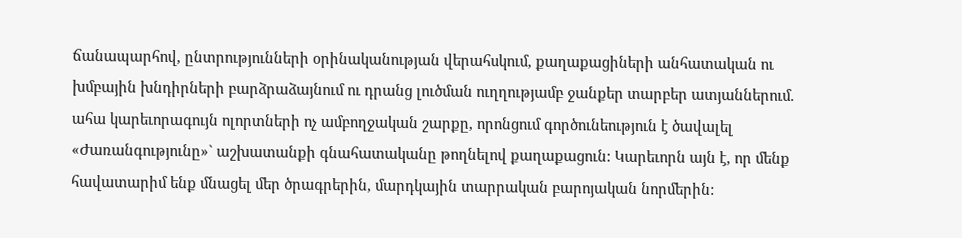ճանապարհով, ընտրությունների օրինականության վերահսկում, քաղաքացիների անհատական ու խմբային խնդիրների բարձրաձայնում ու դրանց լուծման ուղղությամբ ջանքեր տարբեր ատյաններում. ահա կարեւորագույն ոլորտների ոչ ամբողջական շարքը, որոնցում գործունեություն է ծավալել «Ժառանգությունը»` աշխատանքի գնահատականը թողնելով քաղաքացուն: Կարեւորն այն է, որ մենք հավատարիմ ենք մնացել մեր ծրագրերին, մարդկային տարրական բարոյական նորմերին: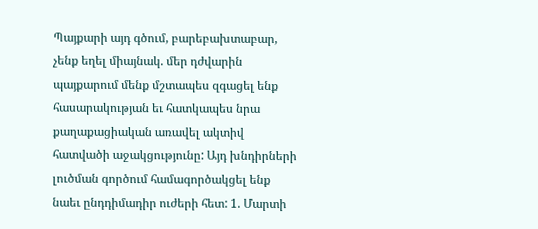Պայքարի այդ գծում, բարեբախտաբար, չենք եղել միայնակ. մեր դժվարին պայքարում մենք մշտապես զգացել ենք հասարակության եւ հատկապես նրա քաղաքացիական առավել ակտիվ հատվածի աջակցությունը: Այդ խնդիրների լուծման գործում համագործակցել ենք նաեւ ընդդիմադիր ուժերի հետ: 1. Մարտի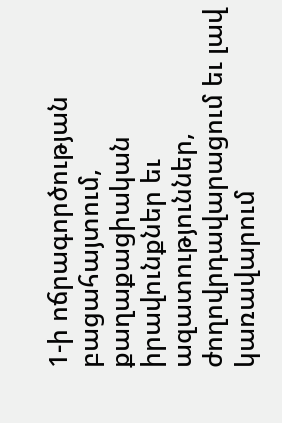1-ի ոճրագործության բացահայտում, քաղաքացիական իրավունքներ եւ ազատություններ, ժողովրդավարացում եւ լավ կառավարում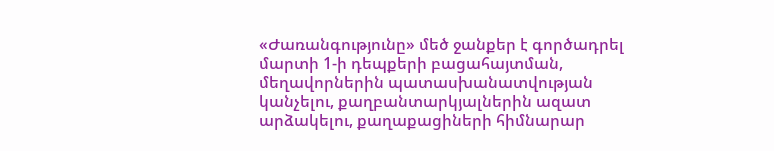«Ժառանգությունը» մեծ ջանքեր է գործադրել մարտի 1-ի դեպքերի բացահայտման, մեղավորներին պատասխանատվության կանչելու, քաղբանտարկյալներին ազատ արձակելու, քաղաքացիների հիմնարար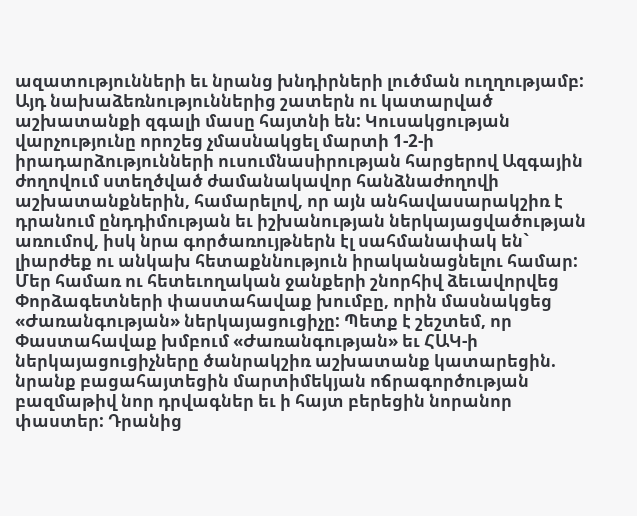ազատությունների եւ նրանց խնդիրների լուծման ուղղությամբ: Այդ նախաձեռնություններից շատերն ու կատարված աշխատանքի զգալի մասը հայտնի են: Կուսակցության վարչությունը որոշեց չմասնակցել մարտի 1-2-ի իրադարձությունների ուսումնասիրության հարցերով Ազգային ժողովում ստեղծված ժամանակավոր հանձնաժողովի աշխատանքներին, համարելով, որ այն անհավասարակշիռ է դրանում ընդդիմության եւ իշխանության ներկայացվածության առումով, իսկ նրա գործառույթներն էլ սահմանափակ են` լիարժեք ու անկախ հետաքննություն իրականացնելու համար: Մեր համառ ու հետեւողական ջանքերի շնորհիվ ձեւավորվեց Փորձագետների փաստահավաք խումբը, որին մասնակցեց «Ժառանգության» ներկայացուցիչը: Պետք է շեշտեմ, որ Փաստահավաք խմբում «Ժառանգության» եւ ՀԱԿ-ի ներկայացուցիչները ծանրակշիռ աշխատանք կատարեցին. նրանք բացահայտեցին մարտիմեկյան ոճրագործության բազմաթիվ նոր դրվագներ եւ ի հայտ բերեցին նորանոր փաստեր: Դրանից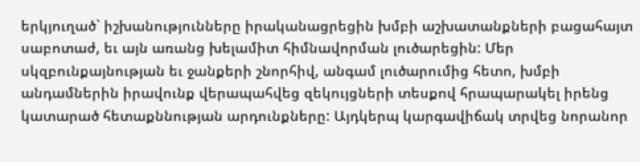երկյուղած` իշխանությունները իրականացրեցին խմբի աշխատանքների բացահայտ սաբոտաժ, եւ այն առանց խելամիտ հիմնավորման լուծարեցին: Մեր սկզբունքայնության եւ ջանքերի շնորհիվ, անգամ լուծարումից հետո, խմբի անդամներին իրավունք վերապահվեց զեկույցների տեսքով հրապարակել իրենց կատարած հետաքննության արդունքները: Այդկերպ կարգավիճակ տրվեց նորանոր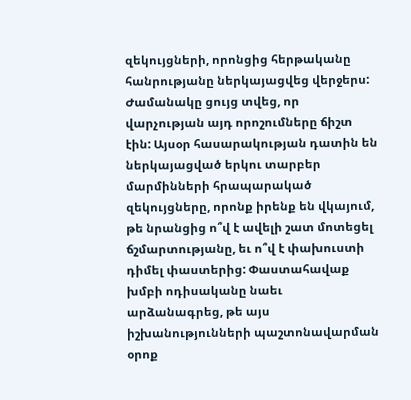զեկույցների, որոնցից հերթականը հանրությանը ներկայացվեց վերջերս: Ժամանակը ցույց տվեց, որ վարչության այդ որոշումները ճիշտ էին: Այսօր հասարակության դատին են ներկայացված երկու տարբեր մարմինների հրապարակած զեկույցները, որոնք իրենք են վկայում, թե նրանցից ո՞վ է ավելի շատ մոտեցել ճշմարտությանը, եւ ո՞վ է փախուստի դիմել փաստերից: Փաստահավաք խմբի ոդիսականը նաեւ արձանագրեց, թե այս իշխանությունների պաշտոնավարման օրոք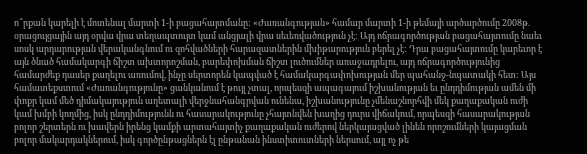ո՞րքան կարելի է մոտենալ մարտի 1-ի բացահայտմանը: «Ժառանգության» համար մարտի 1-ի թեմայի արծարծումը 2008թ. օրացույցային այդ օրվա վրա տեղապտույտ կամ անցյալի վրա սեւեռվածություն չէ: Այդ ոճրագործության բացահայտումը նաեւ սոսկ արդարության վերականգնում ու զոհվածների հարազատներին մխիթարություն բերել չէ: Դրա բացահայտումը կարեւոր է այն ծնած համակարգի ճիշտ ախտորոշման, բարեփոխման ճիշտ լուծումներ առաջադրելու, այդ ոճրագործությունից համարժեք դասեր քաղելու առումով, ինչը սերտորեն կապված է համակարգափոխության մեր պահանջ-նպատակի հետ: Այս համատեքստում «Ժառանգությունը» ցանկանում է թույլ չտալ, որպեսզի ապագայում իշխանության եւ ընդդիմության ամեն մի փոքր կամ մեծ դիմակայություն աղետալի վերջնահանգրվան ունենա, իշխանությունը չմենաշնորհվի մեկ քաղաքական ուժի կամ խմբի կողմից, իսկ ընդդիմությունն ու հասարակությունը չհայտնվեն խաղից դուրս վիճակում, որպեսզի հասարակության բոլոր շերտերն ու խավերն իրենց կամքի արտահայտիչ քաղաքական ուժերով ներկայացված լինեն որոշումների կայացման բոլոր մակարդակներում, իսկ գործընթացներն էլ ընթանան ինստիտուտների ներսում, այլ ոչ թե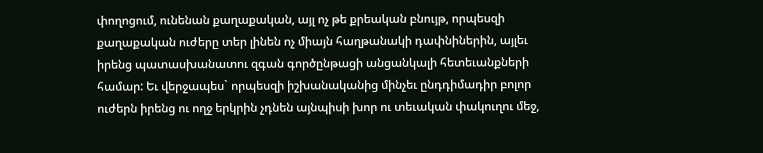փողոցում, ունենան քաղաքական, այլ ոչ թե քրեական բնույթ, որպեսզի քաղաքական ուժերը տեր լինեն ոչ միայն հաղթանակի դափնիներին, այլեւ իրենց պատասխանատու զգան գործընթացի անցանկալի հետեւանքների համար: Եւ վերջապես` որպեսզի իշխանականից մինչեւ ընդդիմադիր բոլոր ուժերն իրենց ու ողջ երկրին չդնեն այնպիսի խոր ու տեւական փակուղու մեջ,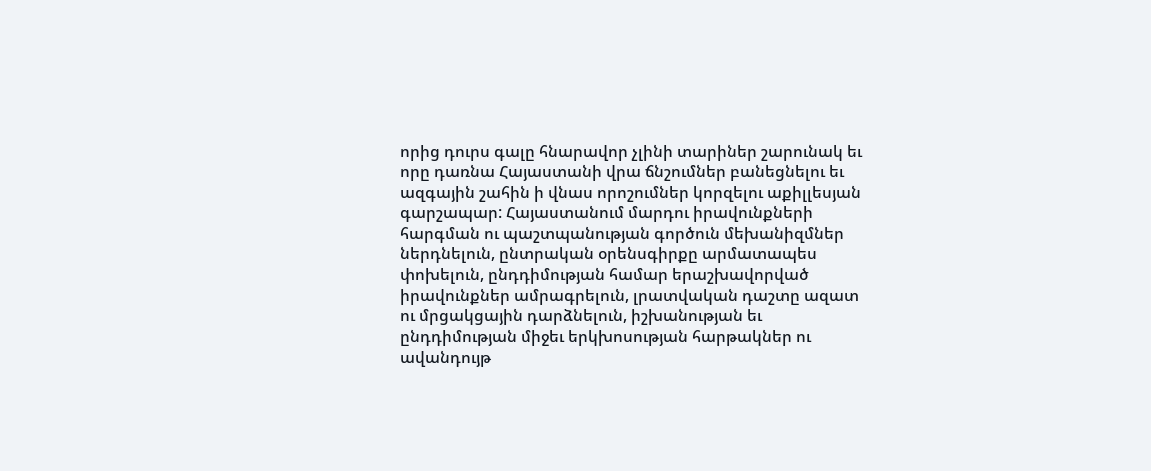որից դուրս գալը հնարավոր չլինի տարիներ շարունակ եւ որը դառնա Հայաստանի վրա ճնշումներ բանեցնելու եւ ազգային շահին ի վնաս որոշումներ կորզելու աքիլլեսյան գարշապար: Հայաստանում մարդու իրավունքների հարգման ու պաշտպանության գործուն մեխանիզմներ ներդնելուն, ընտրական օրենսգիրքը արմատապես փոխելուն, ընդդիմության համար երաշխավորված իրավունքներ ամրագրելուն, լրատվական դաշտը ազատ ու մրցակցային դարձնելուն, իշխանության եւ ընդդիմության միջեւ երկխոսության հարթակներ ու ավանդույթ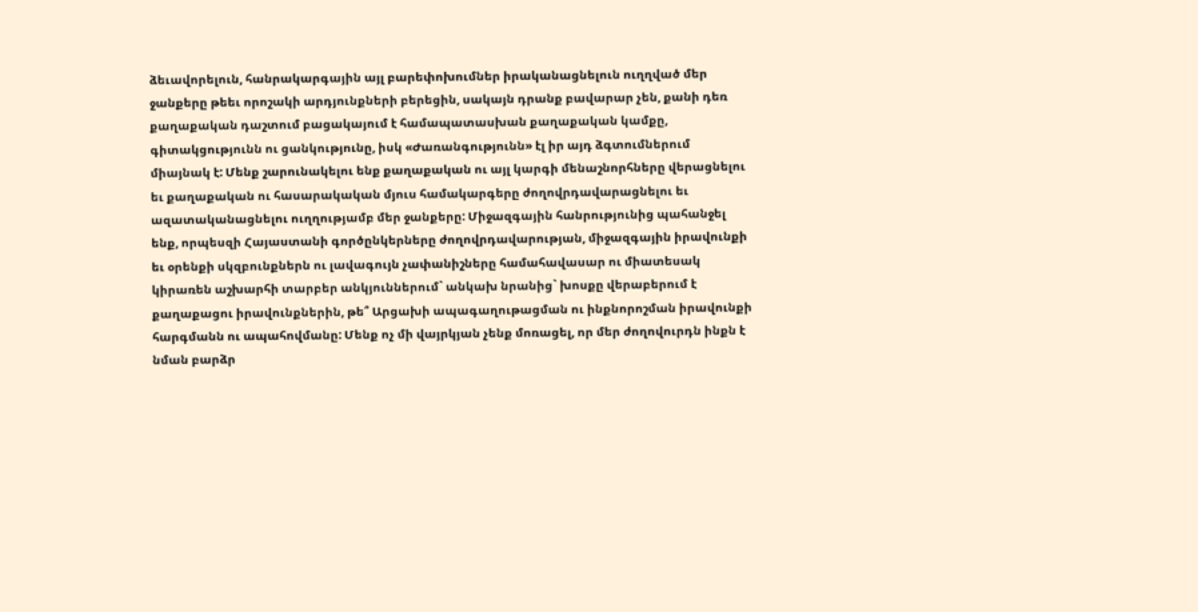ձեւավորելուն, հանրակարգային այլ բարեփոխումներ իրականացնելուն ուղղված մեր ջանքերը թեեւ որոշակի արդյունքների բերեցին, սակայն դրանք բավարար չեն, քանի դեռ քաղաքական դաշտում բացակայում է համապատասխան քաղաքական կամքը, գիտակցությունն ու ցանկությունը, իսկ «Ժառանգությունն» էլ իր այդ ձգտումներում միայնակ է: Մենք շարունակելու ենք քաղաքական ու այլ կարգի մենաշնորհները վերացնելու եւ քաղաքական ու հասարակական մյուս համակարգերը ժողովրդավարացնելու եւ ազատականացնելու ուղղությամբ մեր ջանքերը: Միջազգային հանրությունից պահանջել ենք, որպեսզի Հայաստանի գործընկերները ժողովրդավարության, միջազգային իրավունքի եւ օրենքի սկզբունքներն ու լավագույն չափանիշները համահավասար ու միատեսակ կիրառեն աշխարհի տարբեր անկյուններում` անկախ նրանից` խոսքը վերաբերում է քաղաքացու իրավունքներին, թե՞ Արցախի ապագաղութացման ու ինքնորոշման իրավունքի հարգմանն ու ապահովմանը: Մենք ոչ մի վայրկյան չենք մոռացել, որ մեր ժողովուրդն ինքն է նման բարձր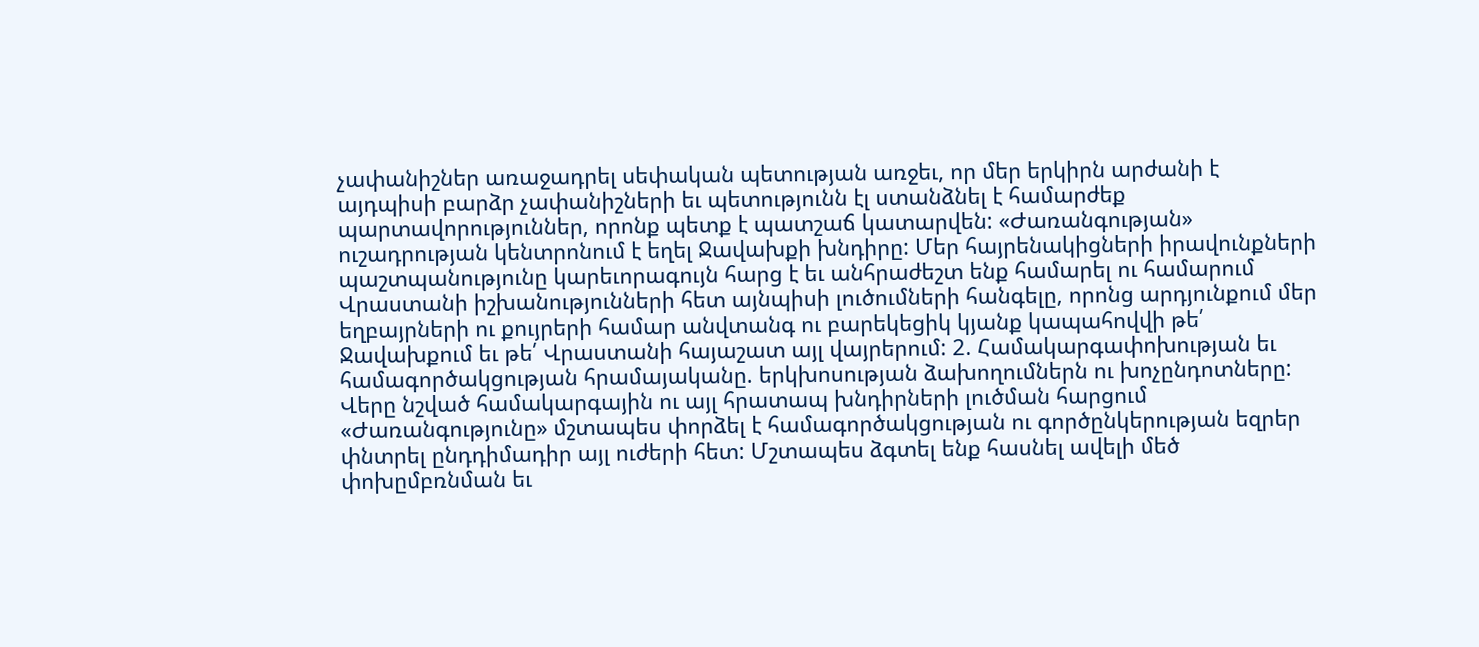չափանիշներ առաջադրել սեփական պետության առջեւ, որ մեր երկիրն արժանի է այդպիսի բարձր չափանիշների եւ պետությունն էլ ստանձնել է համարժեք պարտավորություններ, որոնք պետք է պատշաճ կատարվեն: «Ժառանգության» ուշադրության կենտրոնում է եղել Ջավախքի խնդիրը: Մեր հայրենակիցների իրավունքների պաշտպանությունը կարեւորագույն հարց է եւ անհրաժեշտ ենք համարել ու համարում Վրաստանի իշխանությունների հետ այնպիսի լուծումների հանգելը, որոնց արդյունքում մեր եղբայրների ու քույրերի համար անվտանգ ու բարեկեցիկ կյանք կապահովվի թե՛ Ջավախքում եւ թե՛ Վրաստանի հայաշատ այլ վայրերում: 2. Համակարգափոխության եւ համագործակցության հրամայականը. երկխոսության ձախողումներն ու խոչընդոտները: Վերը նշված համակարգային ու այլ հրատապ խնդիրների լուծման հարցում «Ժառանգությունը» մշտապես փորձել է համագործակցության ու գործընկերության եզրեր փնտրել ընդդիմադիր այլ ուժերի հետ: Մշտապես ձգտել ենք հասնել ավելի մեծ փոխըմբռնման եւ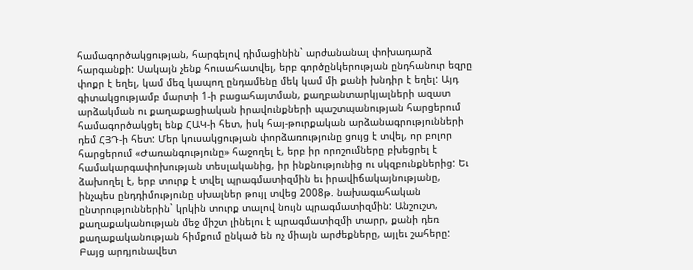համագործակցության, հարգելով դիմացինին` արժանանալ փոխադարձ հարգանքի: Սակայն չենք հուսահատվել, երբ գործընկերության ընդհանուր եզրը փոքր է եղել, կամ մեզ կապող ընդամենը մեկ կամ մի քանի խնդիր է եղել: Այդ գիտակցությամբ մարտի 1-ի բացահայտման, քաղբանտարկյալների ազատ արձակման ու քաղաքացիական իրավունքների պաշտպանության հարցերում համագործակցել ենք ՀԱԿ-ի հետ, իսկ հայ-թուրքական արձանագրությունների դեմ ՀՅԴ-ի հետ: Մեր կուսակցության փորձառությունը ցույց է տվել, որ բոլոր հարցերում «Ժառանգությունը» հաջողել է, երբ իր որոշումները բխեցրել է համակարգափոխության տեսլականից, իր ինքնությունից ու սկզբունքներից: Եւ ձախողել է, երբ տուրք է տվել պրագմատիզմին եւ իրավիճակայնությանը, ինչպես ընդդիմությունը սխալներ թույլ տվեց 2008թ. նախագահական ընտրություններին` կրկին տուրք տալով նույն պրագմատիզմին: Անշուշտ, քաղաքականության մեջ միշտ լինելու է պրագմատիզմի տարր, քանի դեռ քաղաքականության հիմքում ընկած են ոչ միայն արժեքները, այլեւ շահերը: Բայց արդյունավետ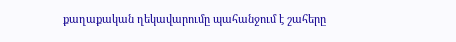քաղաքական ղեկավարումը պահանջում է շահերը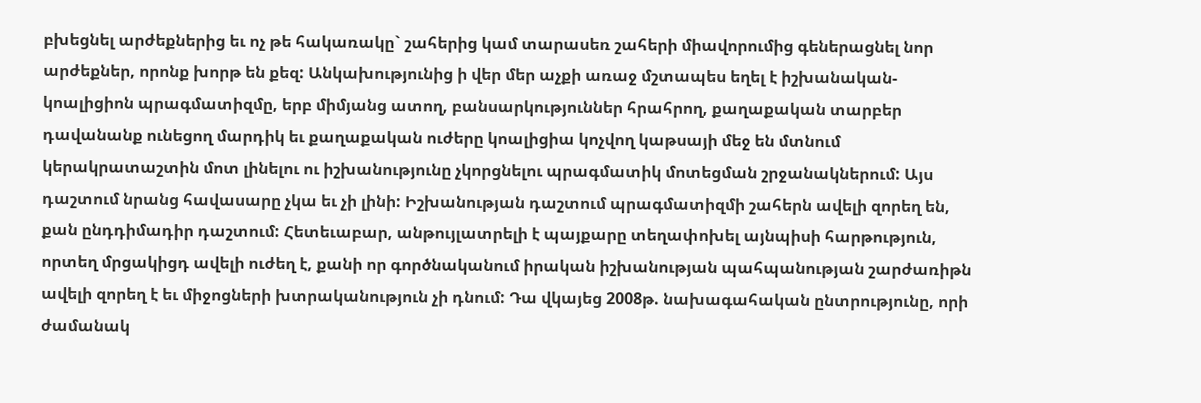բխեցնել արժեքներից եւ ոչ թե հակառակը` շահերից կամ տարասեռ շահերի միավորումից գեներացնել նոր արժեքներ, որոնք խորթ են քեզ: Անկախությունից ի վեր մեր աչքի առաջ մշտապես եղել է իշխանական-կոալիցիոն պրագմատիզմը, երբ միմյանց ատող, բանսարկություններ հրահրող, քաղաքական տարբեր դավանանք ունեցող մարդիկ եւ քաղաքական ուժերը կոալիցիա կոչվող կաթսայի մեջ են մտնում կերակրատաշտին մոտ լինելու ու իշխանությունը չկորցնելու պրագմատիկ մոտեցման շրջանակներում: Այս դաշտում նրանց հավասարը չկա եւ չի լինի: Իշխանության դաշտում պրագմատիզմի շահերն ավելի զորեղ են, քան ընդդիմադիր դաշտում: Հետեւաբար, անթույլատրելի է պայքարը տեղափոխել այնպիսի հարթություն, որտեղ մրցակիցդ ավելի ուժեղ է, քանի որ գործնականում իրական իշխանության պահպանության շարժառիթն ավելի զորեղ է եւ միջոցների խտրականություն չի դնում: Դա վկայեց 2008թ. նախագահական ընտրությունը, որի ժամանակ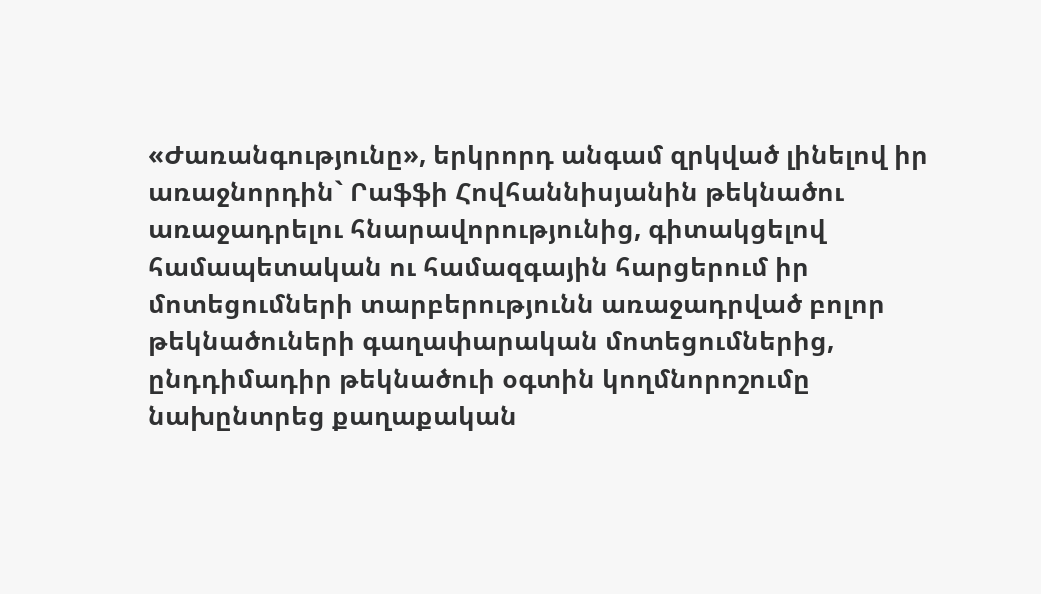«Ժառանգությունը», երկրորդ անգամ զրկված լինելով իր առաջնորդին` Րաֆֆի Հովհաննիսյանին թեկնածու առաջադրելու հնարավորությունից, գիտակցելով համապետական ու համազգային հարցերում իր մոտեցումների տարբերությունն առաջադրված բոլոր թեկնածուների գաղափարական մոտեցումներից, ընդդիմադիր թեկնածուի օգտին կողմնորոշումը նախընտրեց քաղաքական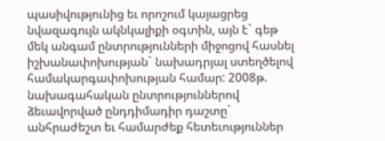պասիվությունից եւ որոշում կայացրեց նվազագույն ակնկալիքի օգտին, այն է` գեթ մեկ անգամ ընտրությունների միջոցով հասնել իշխանափոխության` նախադրյալ ստեղծելով համակարգափոխության համար: 2008թ. նախագահական ընտրություններով ձեւավորված ընդդիմադիր դաշտը` անհրաժեշտ եւ համարժեք հետեւություններ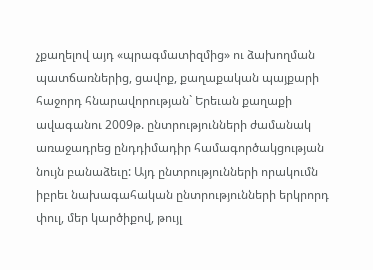չքաղելով այդ «պրագմատիզմից» ու ձախողման պատճառներից, ցավոք, քաղաքական պայքարի հաջորդ հնարավորության` Երեւան քաղաքի ավագանու 2009թ. ընտրությունների ժամանակ առաջադրեց ընդդիմադիր համագործակցության նույն բանաձեւը: Այդ ընտրությունների որակումն իբրեւ նախագահական ընտրությունների երկրորդ փուլ, մեր կարծիքով, թույլ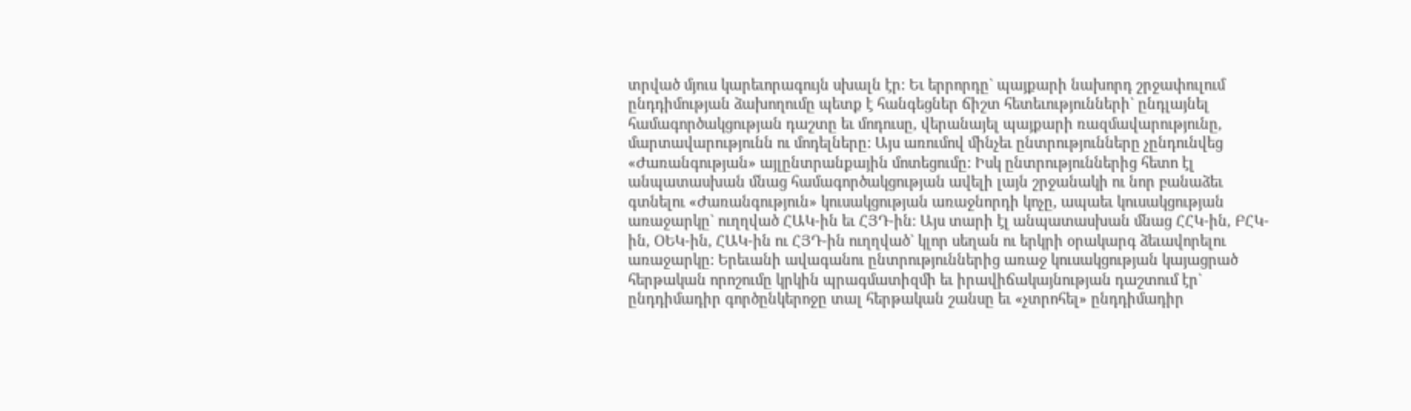տրված մյուս կարեւորագույն սխալն էր: Եւ երրորդը` պայքարի նախորդ շրջափուլում ընդդիմության ձախողումը պետք է հանգեցներ ճիշտ հետեւությունների` ընդլայնել համագործակցության դաշտը եւ մոդուսը, վերանայել պայքարի ռազմավարությունը, մարտավարությունն ու մոդելները: Այս առումով մինչեւ ընտրությունները չընդունվեց «Ժառանգության» այլընտրանքային մոտեցումը: Իսկ ընտրություններից հետո էլ անպատասխան մնաց համագործակցության ավելի լայն շրջանակի ու նոր բանաձեւ գտնելու «Ժառանգություն» կուսակցության առաջնորդի կոչը, ապաեւ կուսակցության առաջարկը` ուղղված ՀԱԿ-ին եւ ՀՅԴ-ին: Այս տարի էլ անպատասխան մնաց ՀՀԿ-ին, ԲՀԿ-ին, ՕԵԿ-ին, ՀԱԿ-ին ու ՀՅԴ-ին ուղղված` կլոր սեղան ու երկրի օրակարգ ձեւավորելու առաջարկը: Երեւանի ավագանու ընտրություններից առաջ կուսակցության կայացրած հերթական որոշումը կրկին պրագմատիզմի եւ իրավիճակայնության դաշտում էր` ընդդիմադիր գործընկերոջը տալ հերթական շանսը եւ «չտրոհել» ընդդիմադիր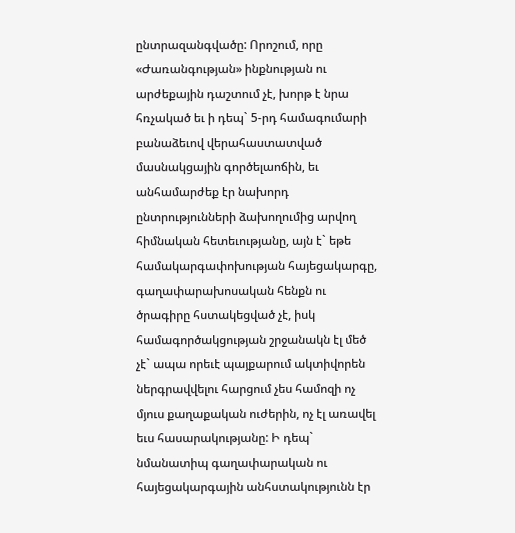ընտրազանգվածը: Որոշում, որը «Ժառանգության» ինքնության ու արժեքային դաշտում չէ, խորթ է նրա հռչակած եւ ի դեպ` 5-րդ համագումարի բանաձեւով վերահաստատված մասնակցային գործելաոճին, եւ անհամարժեք էր նախորդ ընտրությունների ձախողումից արվող հիմնական հետեւությանը, այն է` եթե համակարգափոխության հայեցակարգը, գաղափարախոսական հենքն ու ծրագիրը հստակեցված չէ, իսկ համագործակցության շրջանակն էլ մեծ չէ` ապա որեւէ պայքարում ակտիվորեն ներգրավվելու հարցում չես համոզի ոչ մյուս քաղաքական ուժերին, ոչ էլ առավել եւս հասարակությանը: Ի դեպ` նմանատիպ գաղափարական ու հայեցակարգային անհստակությունն էր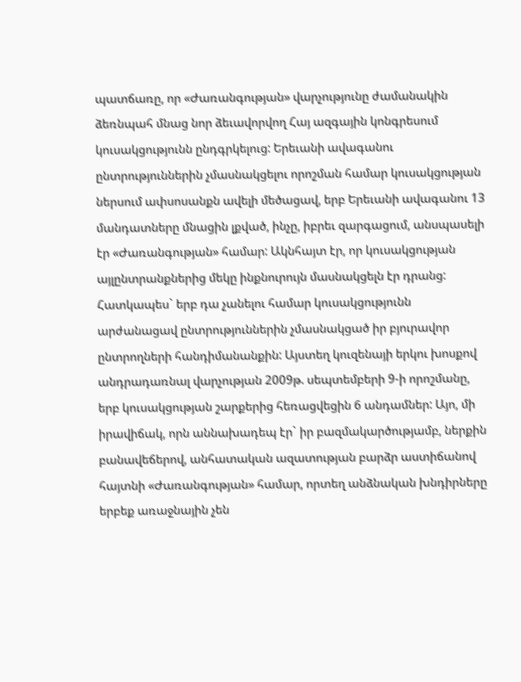պատճառը, որ «Ժառանգության» վարչությունը ժամանակին ձեռնպահ մնաց նոր ձեւավորվող Հայ ազգային կոնգրեսում կուսակցությունն ընդգրկելուց: Երեւանի ավագանու ընտրություններին չմասնակցելու որոշման համար կուսակցության ներսում ափսոսանքն ավելի մեծացավ, երբ Երեւանի ավագանու 13 մանդատները մնացին լքված, ինչը, իբրեւ զարգացում, անսպասելի էր «Ժառանգության» համար: Ակնհայտ էր, որ կուսակցության այլընտրանքներից մեկը ինքնուրույն մասնակցելն էր դրանց: Հատկապես` երբ դա չանելու համար կուսակցությունն արժանացավ ընտրություններին չմասնակցած իր բյուրավոր ընտրողների հանդիմանանքին: Այստեղ կուզենայի երկու խոսքով անդրադառնալ վարչության 2009թ. սեպտեմբերի 9-ի որոշմանը, երբ կուսակցության շարքերից հեռացվեցին 6 անդամներ: Այո, մի իրավիճակ, որն աննախադեպ էր` իր բազմակարծությամբ, ներքին բանավեճերով, անհատական ազատության բարձր աստիճանով հայտնի «Ժառանգության» համար, որտեղ անձնական խնդիրները երբեք առաջնային չեն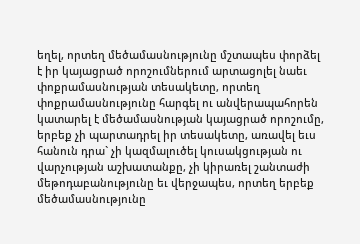եղել, որտեղ մեծամասնությունը մշտապես փորձել է իր կայացրած որոշումներում արտացոլել նաեւ փոքրամասնության տեսակետը, որտեղ փոքրամասնությունը հարգել ու անվերապահորեն կատարել է մեծամասնության կայացրած որոշումը, երբեք չի պարտադրել իր տեսակետը, առավել եւս հանուն դրա` չի կազմալուծել կուսակցության ու վարչության աշխատանքը, չի կիրառել շանտաժի մեթոդաբանությունը եւ վերջապես, որտեղ երբեք մեծամասնությունը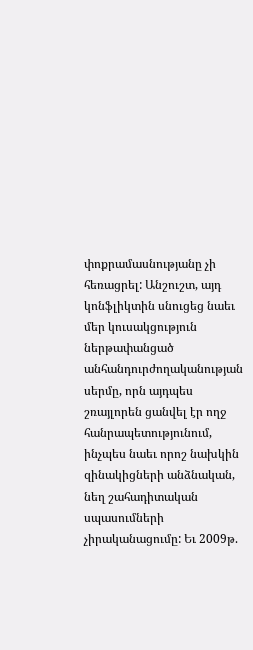փոքրամասնությանը չի հեռացրել: Անշուշտ, այդ կոնֆլիկտին սնուցեց նաեւ մեր կուսակցություն ներթափանցած անհանդուրժողականության սերմը, որն այդպես շռայլորեն ցանվել էր ողջ հանրապետությունում, ինչպես նաեւ որոշ նախկին զինակիցների անձնական, նեղ շահադիտական սպասումների չիրականացումը: Եւ 2009թ.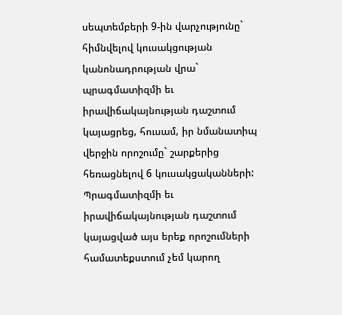սեպտեմբերի 9-ին վարչությունը` հիմնվելով կուսակցության կանոնադրության վրա` պրագմատիզմի եւ իրավիճակայնության դաշտում կայացրեց, հուսամ, իր նմանատիպ վերջին որոշումը` շարքերից հեռացնելով 6 կուսակցականների: Պրագմատիզմի եւ իրավիճակայնության դաշտում կայացված այս երեք որոշումների համատեքստում չեմ կարող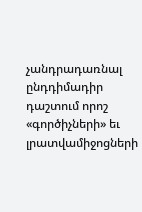չանդրադառնալ ընդդիմադիր դաշտում որոշ «գործիչների» եւ լրատվամիջոցների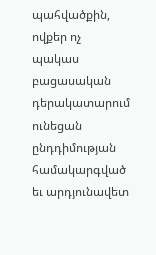պահվածքին, ովքեր ոչ պակաս բացասական դերակատարում ունեցան ընդդիմության համակարգված եւ արդյունավետ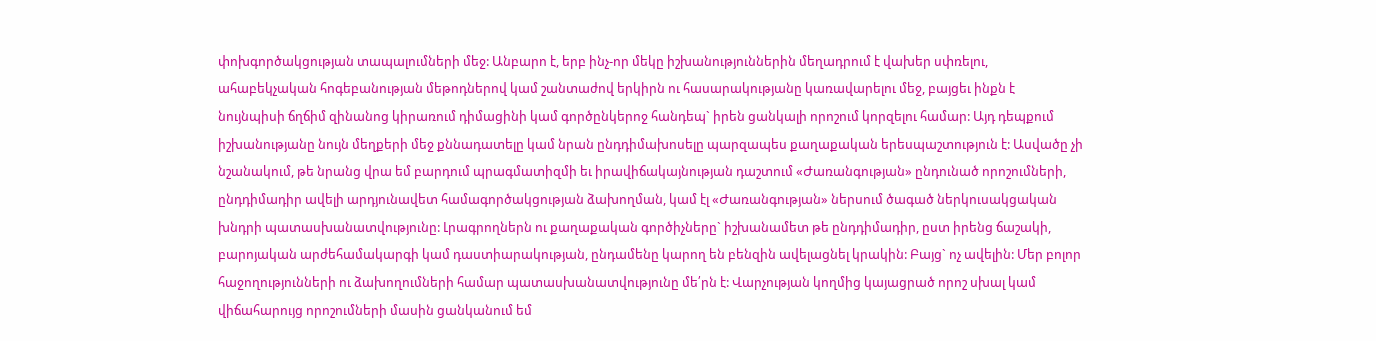փոխգործակցության տապալումների մեջ: Անբարո է, երբ ինչ-որ մեկը իշխանություններին մեղադրում է վախեր սփռելու, ահաբեկչական հոգեբանության մեթոդներով կամ շանտաժով երկիրն ու հասարակությանը կառավարելու մեջ, բայցեւ ինքն է նույնպիսի ճղճիմ զինանոց կիրառում դիմացինի կամ գործընկերոջ հանդեպ` իրեն ցանկալի որոշում կորզելու համար: Այդ դեպքում իշխանությանը նույն մեղքերի մեջ քննադատելը կամ նրան ընդդիմախոսելը պարզապես քաղաքական երեսպաշտություն է: Ասվածը չի նշանակում, թե նրանց վրա եմ բարդում պրագմատիզմի եւ իրավիճակայնության դաշտում «Ժառանգության» ընդունած որոշումների, ընդդիմադիր ավելի արդյունավետ համագործակցության ձախողման, կամ էլ «Ժառանգության» ներսում ծագած ներկուսակցական խնդրի պատասխանատվությունը: Լրագրողներն ու քաղաքական գործիչները` իշխանամետ թե ընդդիմադիր, ըստ իրենց ճաշակի, բարոյական արժեհամակարգի կամ դաստիարակության, ընդամենը կարող են բենզին ավելացնել կրակին: Բայց` ոչ ավելին: Մեր բոլոր հաջողությունների ու ձախողումների համար պատասխանատվությունը մե՛րն է: Վարչության կողմից կայացրած որոշ սխալ կամ վիճահարույց որոշումների մասին ցանկանում եմ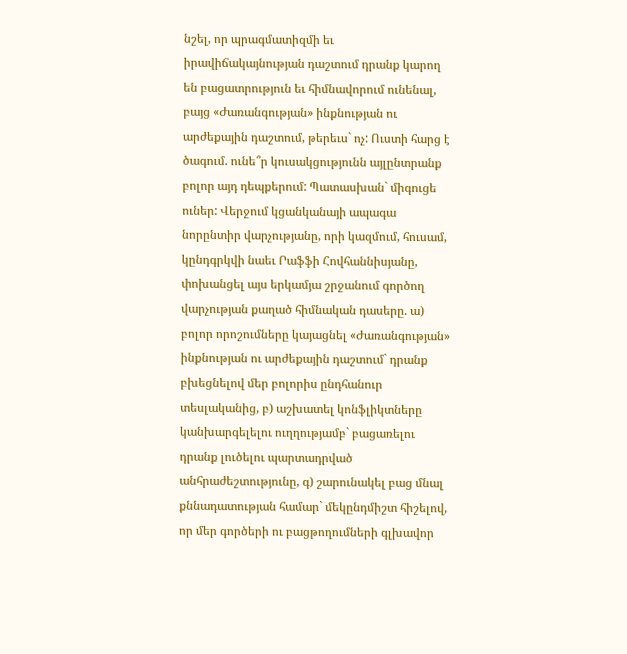նշել, որ պրագմատիզմի եւ իրավիճակայնության դաշտում դրանք կարող են բացատրություն եւ հիմնավորում ունենալ, բայց «Ժառանգության» ինքնության ու արժեքային դաշտում, թերեւս` ոչ: Ուստի հարց է ծագում. ունե՞ր կուսակցությունն այլընտրանք բոլոր այդ դեպքերում: Պատասխան` միգուցե ուներ: Վերջում կցանկանայի ապագա նորընտիր վարչությանը, որի կազմում, հուսամ, կընդգրկվի նաեւ Րաֆֆի Հովհաննիսյանը, փոխանցել այս երկամյա շրջանում գործող վարչության քաղած հիմնական դասերը. ա) բոլոր որոշումները կայացնել «Ժառանգության» ինքնության ու արժեքային դաշտում` դրանք բխեցնելով մեր բոլորիս ընդհանուր տեսլականից, բ) աշխատել կոնֆլիկտները կանխարգելելու ուղղությամբ` բացառելու դրանք լուծելու պարտադրված անհրաժեշտությունը, գ) շարունակել բաց մնալ քննադատության համար` մեկընդմիշտ հիշելով, որ մեր գործերի ու բացթողումների գլխավոր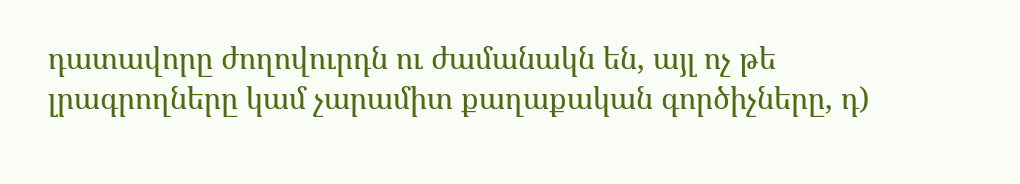դատավորը ժողովուրդն ու ժամանակն են, այլ ոչ թե լրագրողները կամ չարամիտ քաղաքական գործիչները, դ)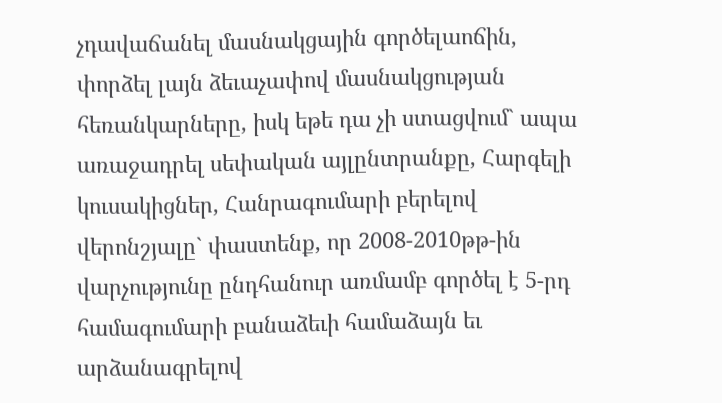չդավաճանել մասնակցային գործելաոճին, փորձել լայն ձեւաչափով մասնակցության հեռանկարները, իսկ եթե դա չի ստացվում` ապա առաջադրել սեփական այլընտրանքը, Հարգելի կուսակիցներ, Հանրագումարի բերելով վերոնշյալը` փաստենք, որ 2008-2010թթ-ին վարչությունը ընդհանուր առմամբ գործել է 5-րդ համագումարի բանաձեւի համաձայն եւ արձանագրելով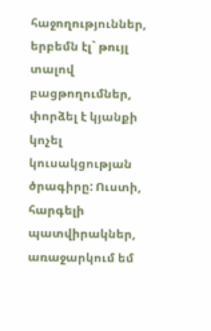հաջողություններ, երբեմն էլ` թույլ տալով բացթողումներ, փորձել է կյանքի կոչել կուսակցության ծրագիրը: Ուստի, հարգելի պատվիրակներ, առաջարկում եմ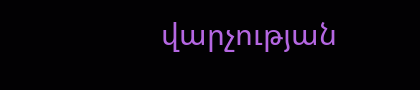վարչության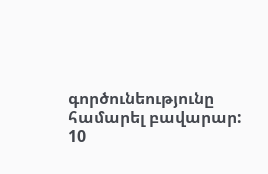գործունեությունը համարել բավարար: 10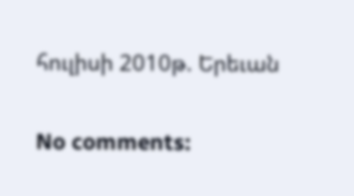հուլիսի 2010թ. Երեւան

No comments: